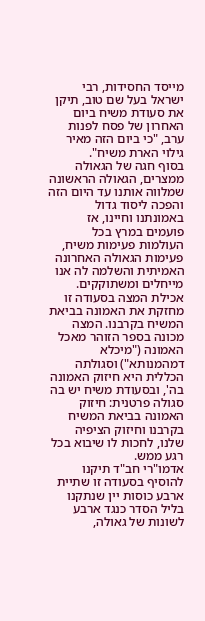מייסד החסידות, רבי ישראל בעל שם טוב, תיקן את סעודת משיח ביום האחרון של פסח לפנות ערב, "כי ביום הזה מאיר גילוי הארת משיח".
בסוף חגה של הגאולה ממצרים, הגאולה הראשונה שמלווה אותנו עד היום הזה והפכה ליסוד גדול באמונתנו וחיינו, אז פועמים במרץ בכל העולמות פעימות משיח, פעימות הגאולה האחרונה האמיתית והשלמה לה אנו מייחלים ומשתוקקים.
אכילת המצה בסעודה זו מחזקת את האמונה בביאת המשיח בקרבנו. המצה מכונה בספר הזוהר מאכל האמונה ("מיכלא דמהמנותא") וסגולתה הכללית היא חיזוק האמונה בה', ובסעודת משיח יש בה סגולה פרטנית: חיזוק האמונה בביאת המשיח בקרבנו וחיזוק הציפיה שלנו, לחכות לו שיבוא בכל רגע ממש.
אדמו"רי חב"ד תיקנו להוסיף בסעודה זו שתיית ארבע כוסות יין שנתקנו בליל הסדר כנגד ארבע לשונות של גאולה,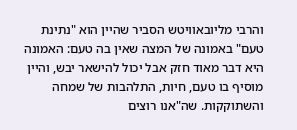והרבי מליובאוויטש הסביר שהיין הוא "נתינת טעם" באמונה של המצה שאין בה טעם: האמונה היא דבר מאוד חזק אבל יכול להישאר יבש, והיין מוסיף בו טעם, חיות, התלהבות של שמחה והשתוקקות. שה"אנו רוצים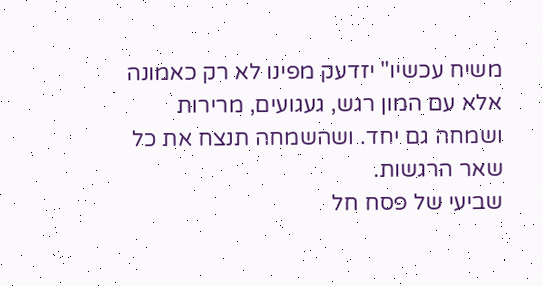משיח עכשיו" יזדעק מפינו לא רק כאמונה אלא עם המון רגש, געגועים, מרירות ושמחה גם יחד. ושהשמחה תנצח את כל שאר הרגשות.
שביעי של פסח חל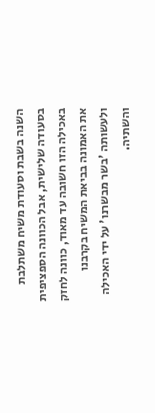השנה בשבת וסעודת משיח משתלבת בסעודה שלישית, אבל הכוונה הספציפית באכילה הזו חשובה עד מאוד, כוונה לחזק את האמונה בביאת המשיח בקרבנו ולעשותה 'בשר מבשרנו' על ידי האכילה והשתיה.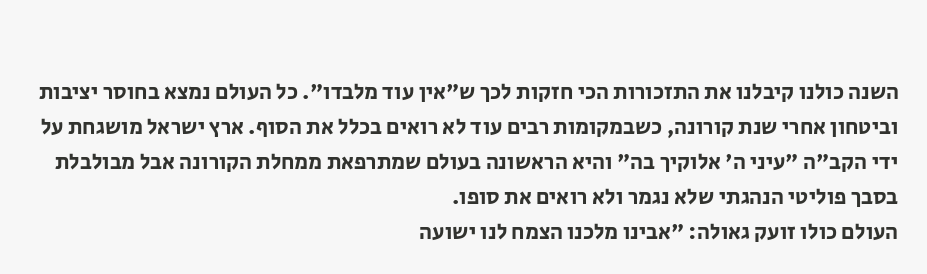השנה כולנו קיבלנו את התזכורות הכי חזקות לכך ש"אין עוד מלבדו". כל העולם נמצא בחוסר יציבות וביטחון אחרי שנת קורונה, כשבמקומות רבים עוד לא רואים בכלל את הסוף. ארץ ישראל מושגחת על ידי הקב"ה "עיני ה' אלוקיך בה" והיא הראשונה בעולם שמתרפאת ממחלת הקורונה אבל מבולבלת בסבך פוליטי הנהגתי שלא נגמר ולא רואים את סופו.
העולם כולו זועק גאולה: "אבינו מלכנו הצמח לנו ישועה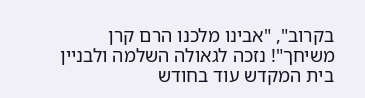בקרוב", "אבינו מלכנו הרם קרן משיחך"! נזכה לגאולה השלמה ולבניין בית המקדש עוד בחודש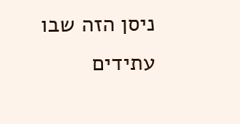ניסן הזה שבו עתידים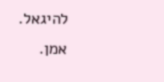להיגאל. אמן.